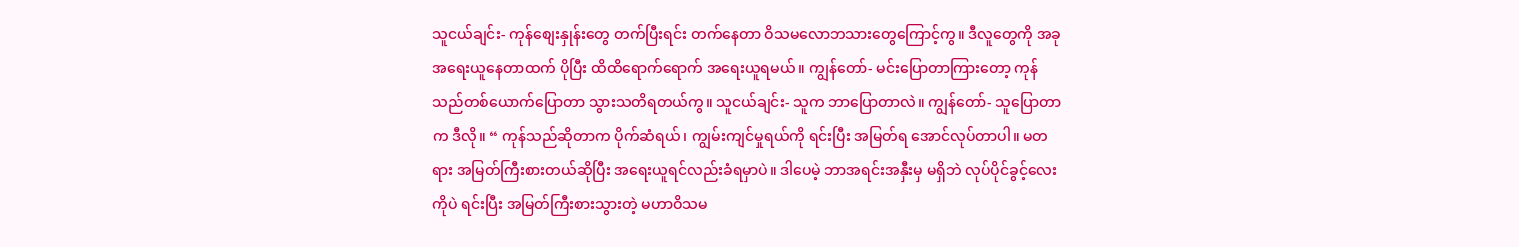သူငယ်ချင်း- ကုန်စျေးနှုန်းတွေ တက်ပြီးရင်း တက်နေတာ ဝိသမလောဘသားတွေကြောင့်ကွ။ ဒီလူတွေကို အခု အရေးယူနေတာထက် ပိုပြီး ထိထိရောက်ရောက် အရေးယူရမယ်။ ကျွန်တော်- မင်းပြောတာကြားတော့ ကုန်သည်တစ်ယောက်ပြောတာ သွားသတိရတယ်ကွ။ သူငယ်ချင်း- သူက ဘာပြောတာလဲ။ ကျွန်တော်- သူပြောတာက ဒီလို။ “ ကုန်သည်ဆိုတာက ပိုက်ဆံရယ်၊ ကျွမ်းကျင်မှုရယ်ကို ရင်းပြီး အမြတ်ရ အောင်လုပ်တာပါ။ မတရား အမြတ်ကြီးစားတယ်ဆိုပြီး အရေးယူရင်လည်းခံရမှာပဲ။ ဒါပေမဲ့ ဘာအရင်းအနှီးမှ မရှိဘဲ လုပ်ပိုင်ခွင့်လေးကိုပဲ ရင်းပြီး အမြတ်ကြီးစားသွားတဲ့ မဟာဝိသမ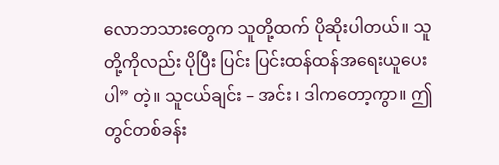လောဘသားတွေက သူတို့ထက် ပိုဆိုးပါတယ်။ သူတို့ကိုလည်း ပိုပြီး ပြင်း ပြင်းထန်ထန်အရေးယူပေးပါ” တဲ့။ သူငယ်ချင်း – အင်း ၊ ဒါကတော့ကွာ။ ဤတွင်တစ်ခန်း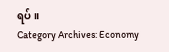ရပ်။
Category Archives: Economy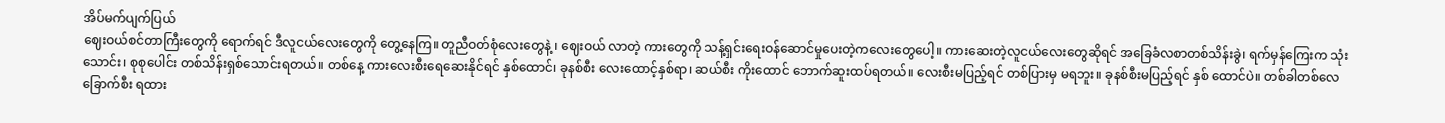အိပ်မက်ပျက်ပြယ်
ဈေးဝယ်စင်တာကြီးတွေကို ရောက်ရင် ဒီလူငယ်လေးတွေကို တွေ့နေကြ။ တူညီဝတ်စုံလေးတွေနဲ့ ၊ ဈေးဝယ် လာတဲ့ ကားတွေကို သန့်ရှင်းရေးဝန်ဆောင်မှုပေးတဲ့ကလေးတွေပေါ့။ ကားဆေးတဲ့လူငယ်လေးတွေဆိုရင် အခြေခံလစာတစ်သိန်းခွဲ၊ ရက်မှန်ကြေးက သုံးသောင်း၊ စုစုပေါင်း တစ်သိန်းရှစ်သောင်းရတယ်။ တစ်နေ့ ကားလေးစီးရေဆေးနိုင်ရင် နှစ်ထောင်၊ ခုနစ်စီး လေးထောင့်နှစ်ရာ၊ ဆယ်စီး ကိုးထောင် ဘောက်ဆူးထပ်ရတယ်။ လေးစီးမပြည့်ရင် တစ်ပြားမှ မရဘူး။ ခုနစ်စီးမပြည့်ရင် နှစ် ထောင်ပဲ။ တစ်ခါတစ်လေ ခြောက်စီး ရထား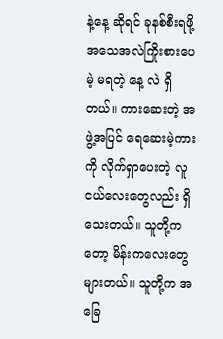နဲ့နေ့ ဆိုရင် ခုနစ်စီးရဖို့ အသေအလဲကြိုးစားပေမဲ့ မရတဲ့ နေ့ လဲ ရှိတယ်။ ကားဆေးတဲ့ အဖွဲ့အပြင် ရေဆေးမဲ့ကားကို လိုက်ရှာပေးတဲ့ လူငယ်လေးတွေလည်း ရှိသေးတယ်။ သူတို့ကတော့ မိန်းကလေးတွေများတယ်။ သူတို့က အခြေ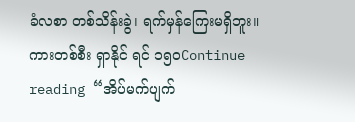ခံလစာ တစ်သိန်းခွဲ၊ ရက်မှန်ကြေးမရှိဘူး။ ကားတစ်စီး ရှာနိုင် ရင် ၁၅၀Continue reading “အိပ်မက်ပျက်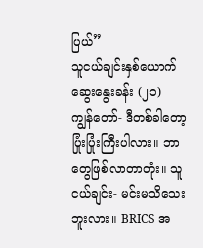ပြယ်”
သူငယ်ချင်းနှစ်ယောက်ဆွေးနွေးခန်း (၂၁)
ကျွန်တော်- ဒီတစ်ခါတော့ ပြုံးပြုံးကြီးပါလား။ ဘာတွေဖြစ်လာတာတုံး။ သူငယ်ချင်း- မင်းမသိသေးဘူးလား။ BRICS အ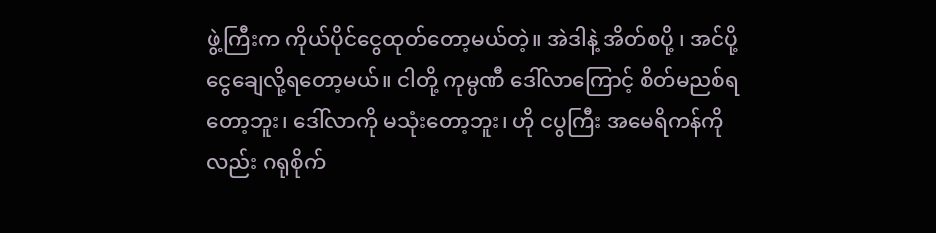ဖွဲ့ကြီးက ကိုယ်ပိုင်ငွေထုတ်တော့မယ်တဲ့။ အဲဒါနဲ့ အိတ်စပို့ ၊ အင်ပို့ ငွေချေလို့ရတော့မယ်။ ငါတို့ ကုမ္ပဏီ ဒေါ်လာကြောင့် စိတ်မညစ်ရတော့ဘူး၊ ဒေါ်လာကို မသုံးတော့ဘူး၊ ဟို ငပွကြီး အမေရိကန်ကိုလည်း ဂရုစိုက်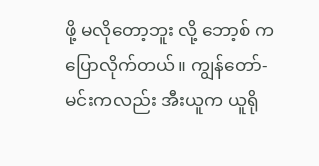ဖို့ မလိုတော့ဘူး လို့ ဘော့စ် ကပြောလိုက်တယ်။ ကျွန်တော်- မင်းကလည်း အီးယူက ယူရို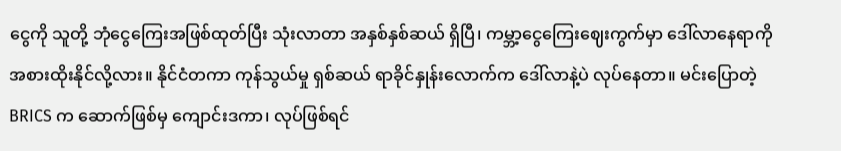ငွေကို သူတို့ ဘုံငွေကြေးအဖြစ်ထုတ်ပြီး သုံးလာတာ အနှစ်နှစ်ဆယ် ရှိပြီ၊ ကမ္ဘာ့ငွေကြေးဈေးကွက်မှာ ဒေါ်လာနေရာကို အစားထိုးနိုင်လို့လား။ နိုင်ငံတကာ ကုန်သွယ်မှု ရှစ်ဆယ် ရာခိုင်နှုန်းလောက်က ဒေါ်လာနဲ့ပဲ လုပ်နေတာ။ မင်းပြောတဲ့ BRICS က ဆောက်ဖြစ်မှ ကျောင်းဒကာ၊ လုပ်ဖြစ်ရင်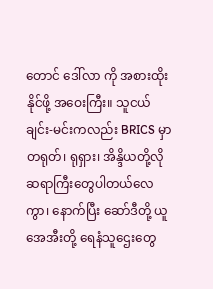တောင် ဒေါ်လာ ကို အစားထိုးနိုင်ဖို့ အဝေးကြီး။ သူငယ်ချင်း-မင်းကလည်း BRICS မှာ တရုတ်၊ ရုရှား၊ အိန္ဒိယတို့လို ဆရာကြီးတွေပါတယ်လေကွာ၊ နောက်ပြီး ဆော်ဒီတို့ ယူအေအီးတို့ ရေနံသူဌေးတွေ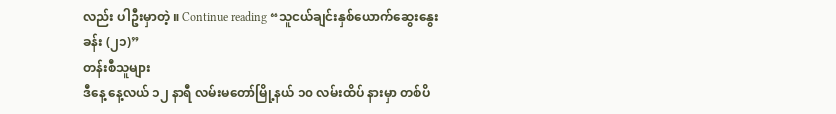လည်း ပါဦးမှာတဲ့ ။ Continue reading “သူငယ်ချင်းနှစ်ယောက်ဆွေးနွေးခန်း (၂၁)”
တန်းစီသူများ
ဒီနေ့ နေ့လယ် ၁၂ နာရီ လမ်းမတော်မြို့နယ် ၁၀ လမ်းထိပ် နားမှာ တစ်ပိ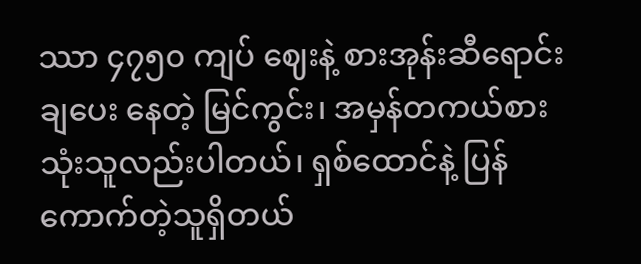ဿာ ၄၇၅၀ ကျပ် ဈေးနဲ့ စားအုန်းဆီရောင်းချပေး နေတဲ့ မြင်ကွင်း၊ အမှန်တကယ်စားသုံးသူလည်းပါတယ်၊ ရှစ်ထောင်နဲ့ ပြန်ကောက်တဲ့သူရှိတယ်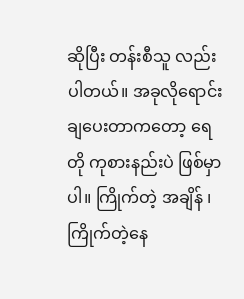ဆိုပြီး တန်းစီသူ လည်း ပါတယ်။ အခုလိုရောင်းချပေးတာကတော့ ရေတို ကုစားနည်းပဲ ဖြစ်မှာပါ။ ကြိုက်တဲ့ အချိန် ၊ ကြိုက်တဲ့နေ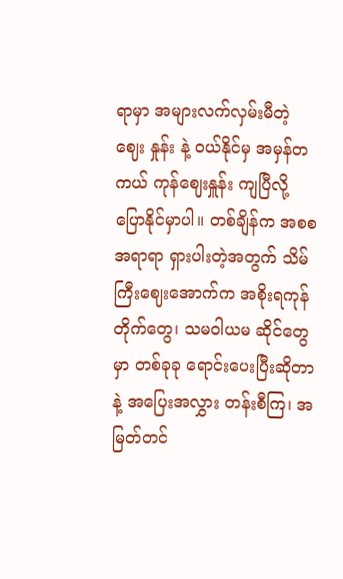ရာမှာ အများလက်လှမ်းမီတဲ့ ဈေး နှုန်း နဲ့ ဝယ်နိုင်မှ အမှန်တကယ် ကုန်ဈေးနှူန်း ကျပြီလို့ ပြောနိုင်မှာပါ။ တစ်ချိန်က အစစအရာရာ ရှားပါးတဲ့အတွက် သိမ်ကြီးဈေးအောက်က အစိုးရကုန်တိုက်တွေ၊ သမဝါယမ ဆိုင်တွေမှာ တစ်ခုခု ရောင်းပေးပြီးဆိုတာနဲ့ အပြေးအလွှား တန်းစီကြ၊ အမြတ်တင်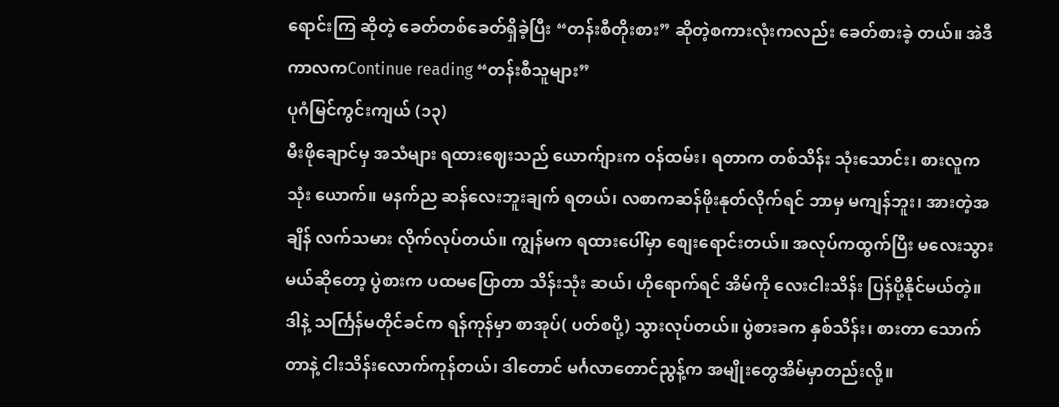ရောင်းကြ ဆိုတဲ့ ခေတ်တစ်ခေတ်ရှိခဲ့ပြီး “တန်းစီတိုးစား” ဆိုတဲ့စကားလုံးကလည်း ခေတ်စားခဲ့ တယ်။ အဲဒီကာလကContinue reading “တန်းစီသူများ”
ပုဂံမြင်ကွင်းကျယ် (၁၃)
မီးဖိုချောင်မှ အသံများ ရထားဈေးသည် ယောက်ျားက ဝန်ထမ်း၊ ရတာက တစ်သိန်း သုံးသောင်း၊ စားလူက သုံး ယောက်။ မနက်ည ဆန်လေးဘူးချက် ရတယ်၊ လစာကဆန်ဖိုးနုတ်လိုက်ရင် ဘာမှ မကျန်ဘူး၊ အားတဲ့အချိန် လက်သမား လိုက်လုပ်တယ်။ ကျွန်မက ရထားပေါ်မှာ စျေးရောင်းတယ်။ အလုပ်ကထွက်ပြီး မလေးသွားမယ်ဆိုတော့ ပွဲစားက ပထမပြောတာ သိန်းသုံး ဆယ်၊ ဟိုရောက်ရင် အိမ်ကို လေးငါးသိန်း ပြန်ပို့နိုင်မယ်တဲ့။ ဒါနဲ့ သင်္ကြန်မတိုင်ခင်က ရန်ကုန်မှာ စာအုပ်( ပတ်စပို့) သွားလုပ်တယ်။ ပွဲစားခက နှစ်သိန်း၊ စားတာ သောက် တာနဲ့ ငါးသိန်းလောက်ကုန်တယ်၊ ဒါတောင် မင်္ဂလာတောင်ညွန့်က အမျိုးတွေအိမ်မှာတည်းလို့။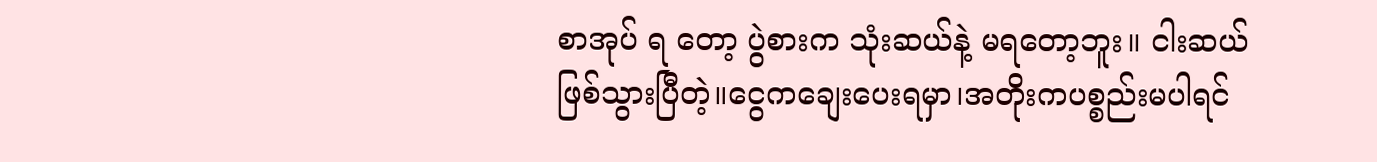စာအုပ် ရ တော့ ပွဲစားက သုံးဆယ်နဲ့ မရတော့ဘူး။ ငါးဆယ်ဖြစ်သွားပြီတဲ့။ငွေကချေးပေးရမှာ၊အတိုးကပစ္စည်းမပါရင်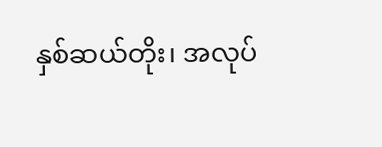နှစ်ဆယ်တိုး၊ အလုပ်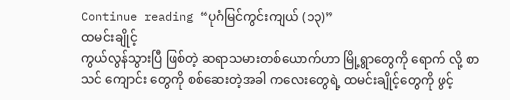Continue reading “ပုဂံမြင်ကွင်းကျယ် (၁၃)”
ထမင်းချိုင့်
ကွယ်လွန်သွားပြီ ဖြစ်တဲ့ ဆရာသမားတစ်ယောက်ဟာ မြို့ရွာတွေကို ရောက် လို့ စာသင် ကျောင်း တွေကို စစ်ဆေးတဲ့အခါ ကလေးတွေရဲ့ ထမင်းချိုင့်တွေကို ဖွင့်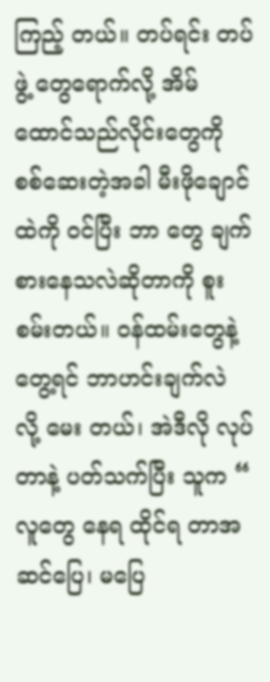ကြည့် တယ်။ တပ်ရင်း တပ်ဖွဲ့ တွေရောက်လို့ အိမ်ထောင်သည်လိုင်းတွေကို စစ်ဆေးတဲ့အခါ မီးဖိုချောင်ထဲကို ဝင်ပြီး ဘာ တွေ ချက်စားနေသလဲဆိုတာကို စူးစမ်းတယ်။ ဝန်ထမ်းတွေနဲ့ တွေ့ရင် ဘာဟင်းချက်လဲ လို့ မေး တယ်၊ အဲဒီလို လုပ်တာနဲ့ ပတ်သက်ပြီး သူက “ လူတွေ နေရ ထိုင်ရ တာအဆင်ပြေ၊ မပြေ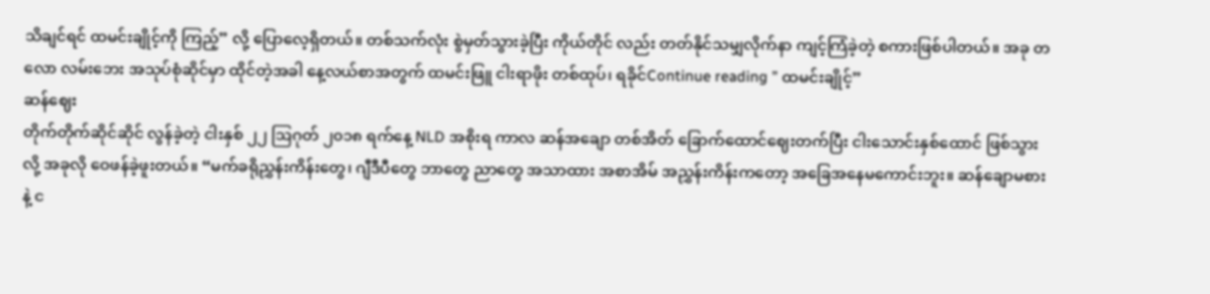သိချင်ရင် ထမင်းချိုင့်ကို ကြည့်” လို့ ပြောလေ့ရှိတယ်။ တစ်သက်လုံး စွဲမှတ်သွားခဲ့ပြီး ကိုယ်တိုင် လည်း တတ်နိုင်သမျှလိုက်နာ ကျင့်ကြံခဲ့တဲ့ စကားဖြစ်ပါတယ်။ အခု တလော လမ်းဘေး အသုပ်စုံဆိုင်မှာ ထိုင်တဲ့အခါ နေ့လယ်စာအတွက် ထမင်းဖြူ ငါးရာဖိုး တစ်ထုပ်၊ ရခိုင်Continue reading ” ထမင်းချိုင့်”
ဆန်ဈေး
တိုက်တိုက်ဆိုင်ဆိုင် လွန်ခဲ့တဲ့ ငါးနှစ် ၂၂ ဩဂုတ် ၂၀၁၈ ရက်နေ့ NLD အစိုးရ ကာလ ဆန်အချော တစ်အိတ် ခြောက်ထောင်ဈေးတက်ပြီး ငါးသောင်းနှစ်ထောင် ဖြစ်သွားလို့ အခုလို ဝေဖန်ခဲ့ဖူးတယ်။ “မက်ခရိုညွှန်းကိန်းတွေ၊ ဂျီဒီပီတွေ ဘာတွေ ညာတွေ အသာထား အစာအိမ် အညွှန်းကိန်းကတော့ အခြေအနေမကောင်းဘူး။ ဆန်ချောမစားနဲ့ င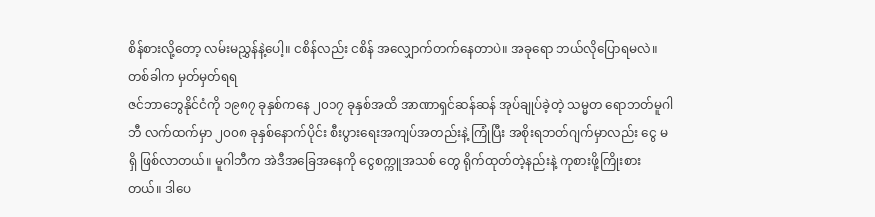စိန်စားလို့တော့ လမ်းမညွှန်နဲ့ပေါ့။ ငစိန်လည်း ငစိန် အလျှောက်တက်နေတာပဲ။ အခုရော ဘယ်လိုပြောရမလဲ။
တစ်ခါက မှတ်မှတ်ရရ
ဇင်ဘာဘွေနိုင်ငံကို ၁၉၈၇ ခုနှစ်ကနေ ၂၀၁၇ ခုနှစ်အထိ အာဏာရှင်ဆန်ဆန် အုပ်ချုပ်ခဲ့တဲ့ သမ္မတ ရောဘတ်မူဂါဘီ လက်ထက်မှာ ၂၀၀၈ ခုနှစ်နောက်ပိုင်း စီးပွားရေးအကျပ်အတည်းနဲ့ ကြုံပြီး အစိုးရဘတ်ဂျက်မှာလည်း ငွေ မရှိ ဖြစ်လာတယ်။ မူဂါဘီက အဲဒီအခြေအနေကို ငွေစက္ကူအသစ် တွေ ရိုက်ထုတ်တဲ့နည်းနဲ့ ကုစားဖို့ကြိုးစားတယ်။ ဒါပေ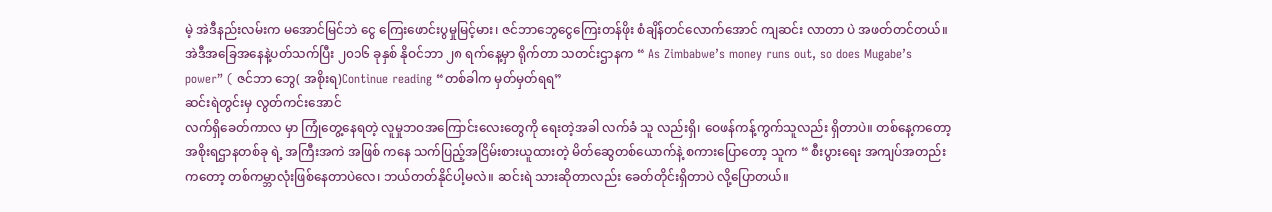မဲ့ အဲဒီနည်းလမ်းက မအောင်မြင်ဘဲ ငွေ ကြေးဖောင်းပွမှုမြင့်မား၊ ဇင်ဘာဘွေငွေကြေးတန်ဖိုး စံချိန်တင်လောက်အောင် ကျဆင်း လာတာ ပဲ အဖတ်တင်တယ်။ အဲဒီအခြေအနေနဲ့ပတ်သက်ပြီး ၂၀၁၆ ခုနှစ် နိုဝင်ဘာ ၂၈ ရက်နေ့မှာ ရိုက်တာ သတင်းဌာနက “ As Zimbabwe’s money runs out, so does Mugabe’s power” ( ဇင်ဘာ ဘွေ( အစိုးရ)Continue reading “တစ်ခါက မှတ်မှတ်ရရ”
ဆင်းရဲတွင်းမှ လွတ်ကင်းအောင်
လက်ရှိခေတ်ကာလ မှာ ကြုံတွေ့နေရတဲ့ လူမှုဘဝအကြောင်းလေးတွေကို ရေးတဲ့အခါ လက်ခံ သူ လည်းရှိ၊ ဝေဖန်ကန့်ကွက်သူလည်း ရှိတာပဲ။ တစ်နေ့ကတော့ အစိုးရဌာနတစ်ခု ရဲ့ အကြီးအကဲ အဖြစ် ကနေ သက်ပြည့်အငြိမ်းစားယူထားတဲ့ မိတ်ဆွေတစ်ယောက်နဲ့ စကားပြောတော့ သူက “ စီးပွားရေး အကျပ်အတည်းကတော့ တစ်ကမ္ဘာလုံးဖြစ်နေတာပဲလေ၊ ဘယ်တတ်နိုင်ပါ့မလဲ။ ဆင်းရဲ သားဆိုတာလည်း ခေတ်တိုင်းရှိတာပဲ လို့ပြောတယ်။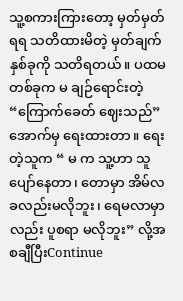သူ့စကားကြားတော့ မှတ်မှတ်ရရ သတိထားမိတဲ့ မှတ်ချက်နှစ်ခုကို သတိရတယ်။ ပထမတစ်ခုက မ ချဉ်ရောင်းတဲ့ “ကြောက်ခေတ် ဈေးသည်” အောက်မှ ရေးထားတာ။ ရေးတဲ့သူက “ မ က သူ့ဟာ သူပျော်နေတာ၊ တောမှာ အိမ်လခလည်းမလိုဘူး၊ ရေမလာမှာလည်း ပူစရာ မလိုဘူး” လို့အစချီပြီးContinue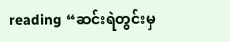reading “ဆင်းရဲတွင်းမှ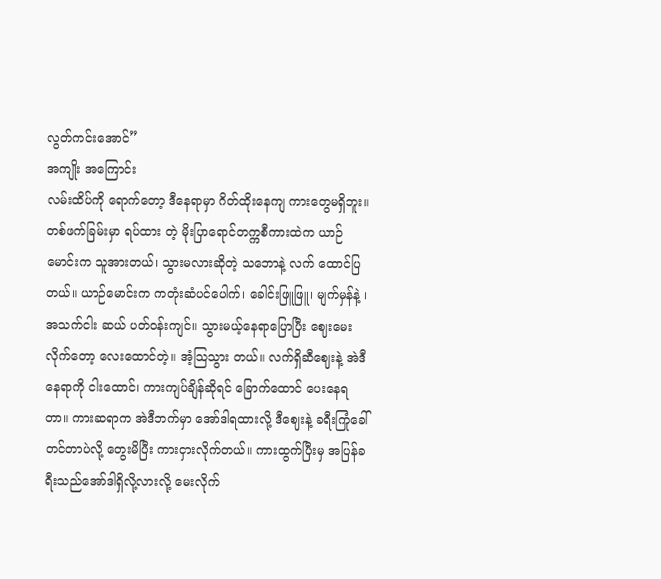လွတ်ကင်းအောင်”
အကျိုး အကြောင်း
လမ်းထိပ်ကို ရောက်တော့ ဒီနေရာမှာ ဂိတ်ထိုးနေကျ ကားတွေမရှိဘူး။ တစ်ဖက်ခြမ်းမှာ ရပ်ထား တဲ့ မိုးပြာရောင်တက္ကစီကားထဲက ယာဉ်မောင်းက သူအားတယ်၊ သွားမလားဆိုတဲ့ သဘောနဲ့ လက် ထောင်ပြတယ်။ ယာဉ်မောင်းက ကတုံးဆံပင်ပေါက်၊ ခေါင်းဖြူဖြူ၊ မျက်မှန်နဲ့ ၊ အသက်ငါး ဆယ် ပတ်ဝန်းကျင်။ သွားမယ့်နေရာပြောပြီး ဈေးမေးလိုက်တော့ လေးထောင်တဲ့။ အံ့သြသွား တယ်။ လက်ရှိဆီဈေးနဲ့ အဲဒီနေရာကို ငါးထောင်၊ ကားကျပ်ချိန်ဆိုရင် ခြောက်ထောင် ပေးနေရတာ။ ကားဆရာက အဲဒီဘက်မှာ အော်ဒါရထားလို့ ဒီဈေးနဲ့ ခရီးကြုံခေါ်တင်တာပဲလို့ တွေးမိပြီး ကားငှားလိုက်တယ်။ ကားထွက်ပြီးမှ အပြန်ခရီးသည်အော်ဒါရှိလို့လားလို့ မေးလိုက်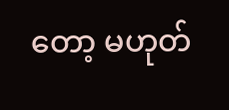တော့ မဟုတ်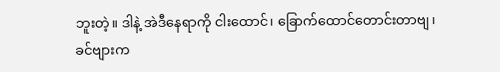ဘူးတဲ့။ ဒါနဲ့ အဲဒီနေရာကို ငါးထောင်၊ ခြောက်ထောင်တောင်းတာဗျ၊ ခင်ဗျားက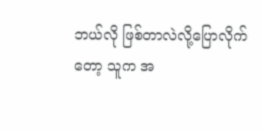ဘယ်လို ဖြစ်တာလဲလို့ပြောလိုက်တော့ သူက အ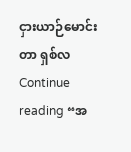ငှားယာဉ်မောင်းတာ ရှစ်လContinue reading “အ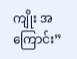ကျိုး အကြောင်း”